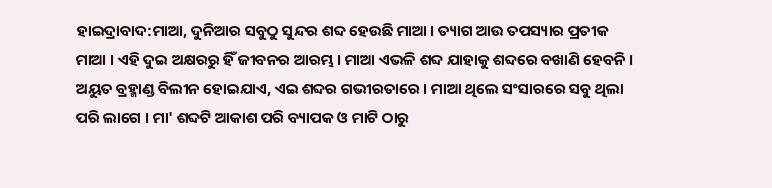ହାଇଦ୍ରାବାଦ:ମାଆ, ଦୁନିଆର ସବୁଠୁ ସୁନ୍ଦର ଶବ୍ଦ ହେଉଛି ମାଆ । ତ୍ୟାଗ ଆଉ ତପସ୍ୟାର ପ୍ରତୀକ ମାଆ । ଏହି ଦୁଇ ଅକ୍ଷରରୁ ହିଁ ଜୀବନର ଆରମ୍ଭ । ମାଆ ଏଭଳି ଶବ୍ଦ ଯାହାକୁ ଶବ୍ଦରେ ବଖାଣି ହେବନି । ଅୟୁତ ବ୍ରହ୍ମାଣ୍ଡ ବିଲୀନ ହୋଇଯାଏ, ଏଇ ଶବ୍ଦର ଗଭୀରତାରେ । ମାଆ ଥିଲେ ସଂସାରରେ ସବୁ ଥିଲା ପରି ଲାଗେ । ମା' ଶବ୍ଦଟି ଆକାଶ ପରି ବ୍ୟାପକ ଓ ମାଟି ଠାରୁ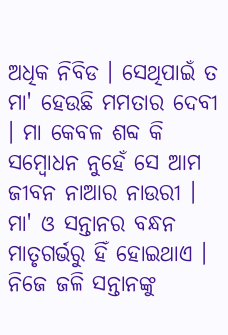ଅଧିକ ନିବିଡ । ସେଥିପାଇଁ ତ ମା' ହେଉଛି ମମତାର ଦେବୀ । ମା କେବଳ ଶବ୍ଦ କି ସମ୍ବୋଧନ ନୁହେଁ ସେ ଆମ ଜୀବନ ନାଆର ନାଉରୀ । ମା' ଓ ସନ୍ତାନର ବନ୍ଧନ ମାତୃଗର୍ଭରୁ ହିଁ ହୋଇଥାଏ । ନିଜେ ଜଳି ସନ୍ତାନଙ୍କୁ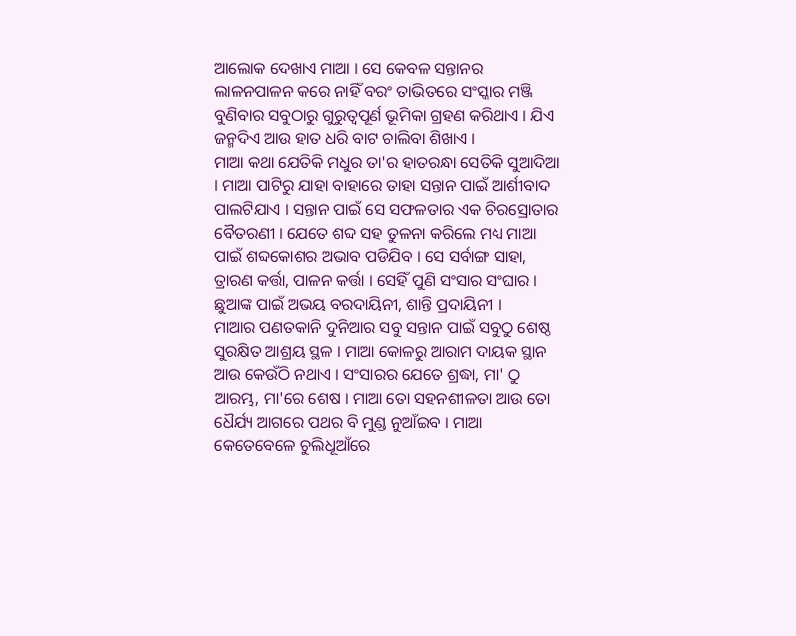ଆଲୋକ ଦେଖାଏ ମାଆ । ସେ କେବଳ ସନ୍ତାନର ଲାଳନପାଳନ କରେ ନାହିଁ ବରଂ ତାଭିତରେ ସଂସ୍କାର ମଞ୍ଜି ବୁଣିବାର ସବୁଠାରୁ ଗୁରୁତ୍ବପୂର୍ଣ ଭୂମିକା ଗ୍ରହଣ କରିଥାଏ । ଯିଏ ଜନ୍ମଦିଏ ଆଉ ହାତ ଧରି ବାଟ ଚାଲିବା ଶିଖାଏ ।
ମାଆ କଥା ଯେତିକି ମଧୁର ତା'ର ହାତରନ୍ଧା ସେତିକି ସୁଆଦିଆ । ମାଆ ପାଟିରୁ ଯାହା ବାହାରେ ତାହା ସନ୍ତାନ ପାଇଁ ଆର୍ଶୀବାଦ ପାଲଟିଯାଏ । ସନ୍ତାନ ପାଇଁ ସେ ସଫଳତାର ଏକ ଚିରସ୍ରୋତାର ବୈତରଣୀ । ଯେତେ ଶବ୍ଦ ସହ ତୁଳନା କରିଲେ ମଧ୍ୟ ମାଆ ପାଇଁ ଶବ୍ଦକୋଶର ଅଭାବ ପଡିଯିବ । ସେ ସର୍ବାଙ୍ଗ ସାହା, ତ୍ରାରଣ କର୍ତ୍ତା, ପାଳନ କର୍ତ୍ତା । ସେହିଁ ପୁଣି ସଂସାର ସଂଘାର । ଛୁଆଙ୍କ ପାଇଁ ଅଭୟ ବରଦାୟିନୀ, ଶାନ୍ତି ପ୍ରଦାୟିନୀ ।
ମାଆର ପଣତକାନି ଦୁନିଆର ସବୁ ସନ୍ତାନ ପାଇଁ ସବୁଠୁ ଶେଷ୍ଠ ସୁରକ୍ଷିତ ଆଶ୍ରୟ ସ୍ଥଳ । ମାଆ କୋଳରୁ ଆରାମ ଦାୟକ ସ୍ଥାନ ଆଉ କେଉଁଠି ନଥାଏ । ସଂସାରର ଯେତେ ଶ୍ରଦ୍ଧା, ମା' ଠୁ ଆରମ୍ଭ, ମା'ରେ ଶେଷ । ମାଆ ତୋ ସହନଶୀଳତା ଆଉ ତୋ ଧୈର୍ଯ୍ୟ ଆଗରେ ପଥର ବି ମୁଣ୍ଡ ନୁଆଁଇବ । ମାଆ କେତେବେଳେ ଚୁଲିଧୂଆଁରେ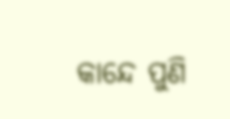କାନ୍ଦେ ପୁଣି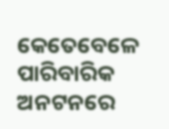କେତେବେଳେ ପାରିବାରିକ ଅନଟନରେ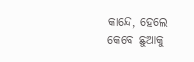କାନ୍ଦେ, ହେଲେ କେବେ ଛୁଆକୁ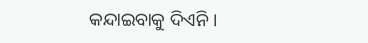କନ୍ଦାଇବାକୁ ଦିଏନି ।